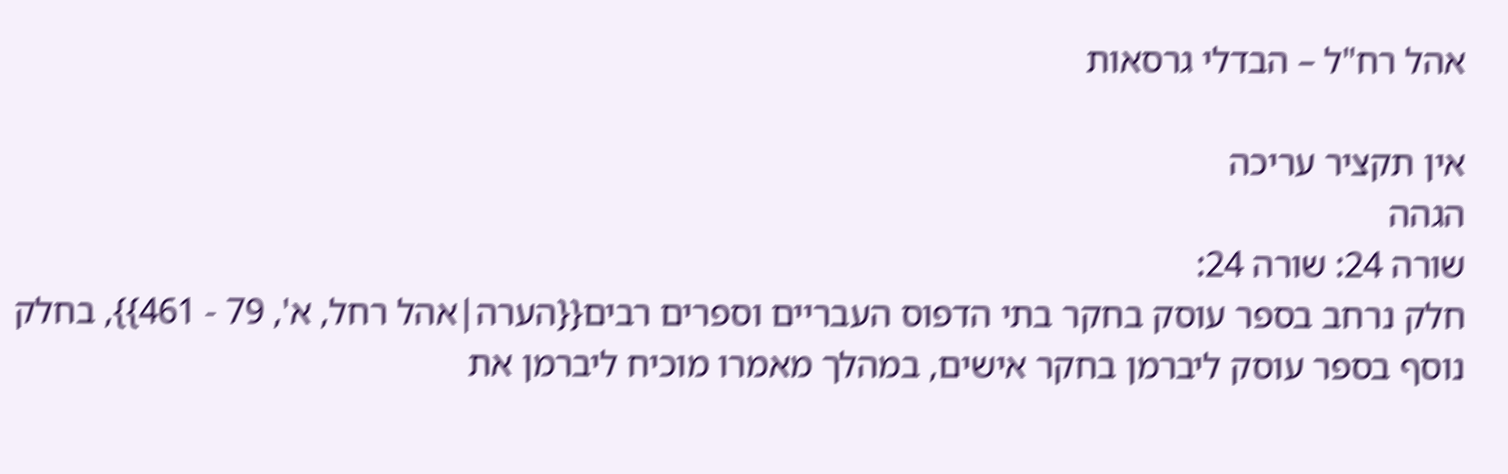אהל רח"ל – הבדלי גרסאות

אין תקציר עריכה
הגהה
שורה 24: שורה 24:
חלק נרחב בספר עוסק בחקר בתי הדפוס העבריים וספרים רבים{{הערה|אהל רחל, א', 79 - 461}}, בחלק נוסף בספר עוסק ליברמן בחקר אישים, במהלך מאמרו מוכיח ליברמן את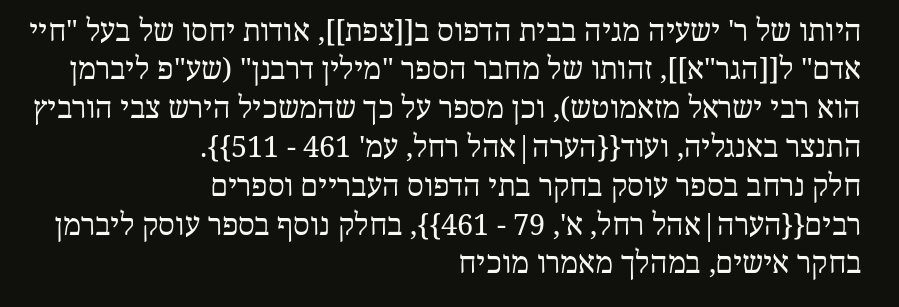היותו של ר' ישעיה מגיה בבית הדפוס ב[[צפת]], אודות יחסו של בעל "חיי אדם" ל[[הגר"א]], זהותו של מחבר הספר "מילין דרבנן" (שע"פ ליברמן הוא רבי ישראל מזאמוטש), וכן מספר על כך שהמשכיל הירש צבי הורביץ התנצר באנגליה, ועוד{{הערה|אהל רחל, עמ' 461 - 511}}.
חלק נרחב בספר עוסק בחקר בתי הדפוס העבריים וספרים רבים{{הערה|אהל רחל, א', 79 - 461}}, בחלק נוסף בספר עוסק ליברמן בחקר אישים, במהלך מאמרו מוכיח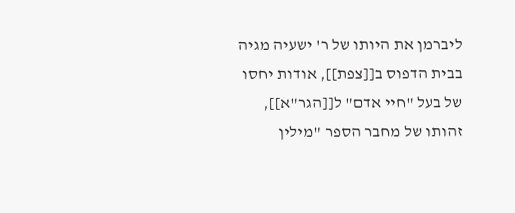ליברמן את היותו של ר' ישעיה מגיה בבית הדפוס ב[[צפת]], אודות יחסו של בעל "חיי אדם" ל[[הגר"א]], זהותו של מחבר הספר "מילין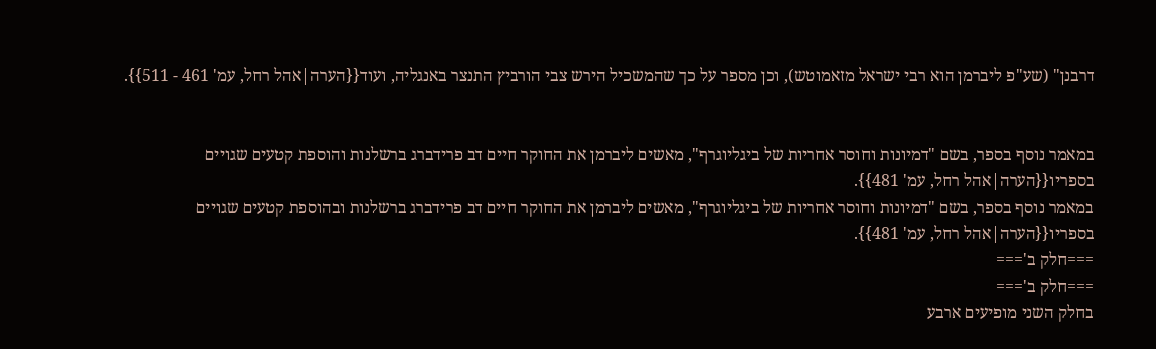דרבנן" (שע"פ ליברמן הוא רבי ישראל מזאמוטש), וכן מספר על כך שהמשכיל הירש צבי הורביץ התנצר באנגליה, ועוד{{הערה|אהל רחל, עמ' 461 - 511}}.


במאמר נוסף בספר, בשם "דמיונות וחוסר אחריות של ביגליוגרף", מאשים ליברמן את החוקר חיים דב פרידברג ברשלנות והוספת קטעים שגויים בספריו{{הערה|אהל רחל, עמ' 481}}.
במאמר נוסף בספר, בשם "דמיונות וחוסר אחריות של ביגליוגרף", מאשים ליברמן את החוקר חיים דב פרידברג ברשלנות ובהוספת קטעים שגויים בספריו{{הערה|אהל רחל, עמ' 481}}.
===חלק ב'===
===חלק ב'===
בחלק השני מופיעים ארבע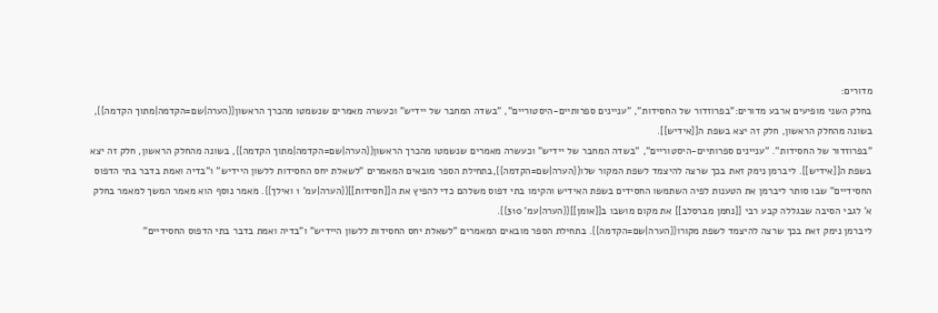מדורים:
בחלק השני מופיעים ארבע מדורים:"בפרוזדור של החסידות", "עניינים ספרותיים-היסטוריים", "בשדה המחבר של יידיש" וכעשרה מאמרים שנשמטו מהכרך הראשון{{הערה|שם=הקדמה|מתוך הקדמה}}, בשונה מהחלק הראשון, חלק זה יצא בשפת ה[[אידיש]].
"בפרוזדור של החסידות". "עניינים ספרותיים-היסטוריים", "בשדה המחבר של יידיש" וכעשרה מאמרים שנשמטו מהכרך הראשון{{הערה|שם=הקדמה|מתוך הקדמה}}, בשונה מהחלק הראשון, חלק זה יצא בשפת ה[[אידיש]]. ליברמן נימק זאת בכך שרצה להיצמד לשפת המקור שלו{{הערה|שם=הקדמה}},בתחילת הספר מובאים המאמרים "לשאלת יחס החסידות ללשון היידיש" ו"בדיה ואמת בדבר בתי הדפוס החסידיים" שבו סותר ליברמן את הטענות לפיה השתמשו החסידים בשפת האידיש והקימו בתי דפוס משלהם כדי להפיץ את ה[[חסידות]]{{הערה|עמ' 1 ואילך}}. מאמר נוסף הוא מאמר המשך למאמר בחלק א' לגבי הסיבה שבגללה קבע רבי [[נחמן מברסלב]] את מקום מושבו ב[[אומן]]{{הערה|עמ' 310}}.
ליברמן נימק זאת בכך שרצה להיצמד לשפת מקורו{{הערה|שם=הקדמה}}. בתחילת הספר מובאים המאמרים "לשאלת יחס החסידות ללשון היידיש" ו"בדיה ואמת בדבר בתי הדפוס החסידיים"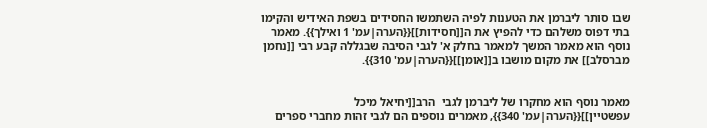שבו סותר ליברמן את הטענות לפיה השתמשו החסידים בשפת האידיש והקימו בתי דפוס משלהם כדי להפיץ את ה[[חסידות]]{{הערה|עמ' 1 ואילך}}. מאמר נוסף הוא מאמר המשך למאמר בחלק א' לגבי הסיבה שבגללה קבע רבי [[נחמן מברסלב]] את מקום מושבו ב[[אומן]]{{הערה|עמ' 310}}.


מאמר נוסף הוא מחקרו של ליברמן לגבי  הרב[[יחיאל מיכל עפשטיין]]{{הערה|עמ' 340}}, מאמרים נוספים הם לגבי זהות מחברי ספרים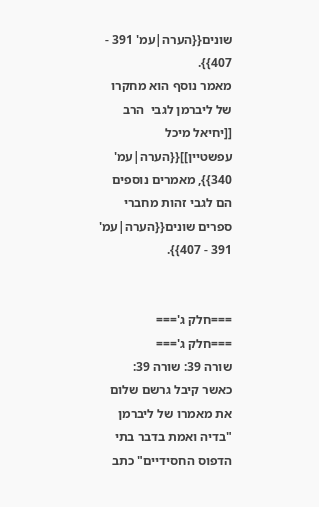שונים{{הערה|עמ' 391 - 407}}.
מאמר נוסף הוא מחקרו של ליברמן לגבי  הרב [[יחיאל מיכל עפשטיין]]{{הערה|עמ' 340}}, מאמרים נוספים הם לגבי זהות מחברי ספרים שונים{{הערה|עמ' 391 - 407}}.


===חלק ג'===
===חלק ג'===
שורה 39: שורה 39:
כאשר קיבל גרשם שלום את מאמרו של ליברמן "בדיה ואמת בדבר בתי הדפוס החסידיים" כתב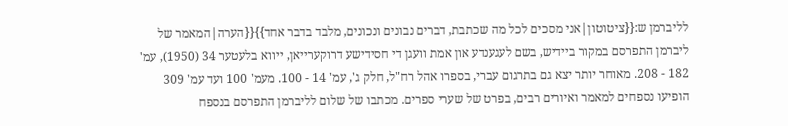לליברמן ש:{{ציטוטון|אני מסכים לכל מה שכתבת, דברים נבונים ונכונים, מלבד בדבר אחד}}{{הערה|המאמר של ליברמן התפרסם במקור ביידיש, בשם לעגענדע און אמת וועגן די חסידישע דרוקערייאן, ייווא בלעטער 34 (1950), עמ' 182 - 208. מאוחר יותר יצא גם בתרגום עברי, בספרו אהל רח"ל, חלק ג', עמ' 14 - 100. מעמ' 100 ועד עמ' 309 הופיעו נספחים למאמר ואיורים רבים, בפרט של שערי ספרים. מכתבו של שלום לליברמן התפרסם בנספח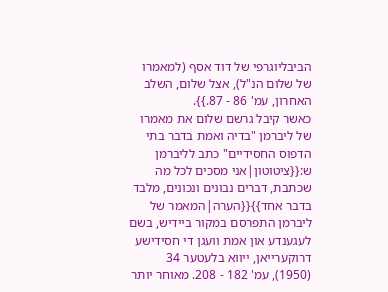הביבליוגרפי של דוד אסף (למאמרו של שלום הנ"ל), אצל שלום, השלב האחרון, עמ' 86 - 87.}}.
כאשר קיבל גרשם שלום את מאמרו של ליברמן "בדיה ואמת בדבר בתי הדפוס החסידיים" כתב לליברמן ש:{{ציטוטון|אני מסכים לכל מה שכתבת, דברים נבונים ונכונים, מלבד בדבר אחד}}{{הערה|המאמר של ליברמן התפרסם במקור ביידיש, בשם לעגענדע און אמת וועגן די חסידישע דרוקערייאן, ייווא בלעטער 34 (1950), עמ' 182 - 208. מאוחר יותר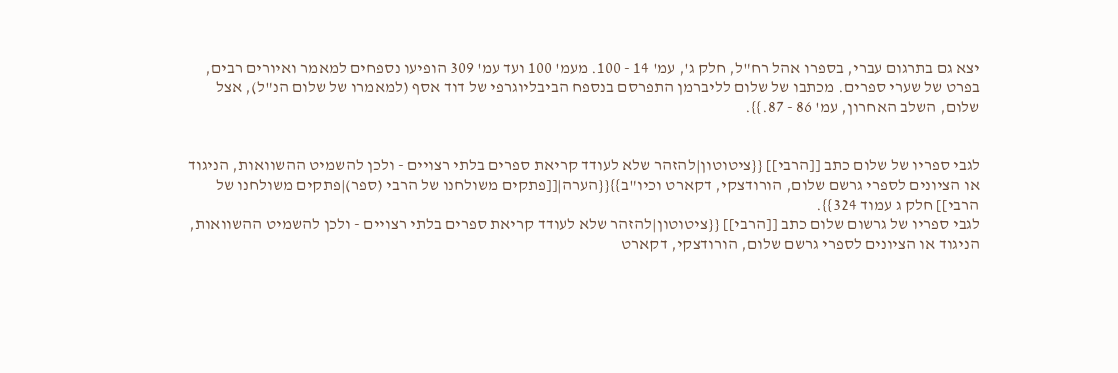יצא גם בתרגום עברי, בספרו אהל רח"ל, חלק ג', עמ' 14 - 100. מעמ' 100 ועד עמ' 309 הופיעו נספחים למאמר ואיורים רבים, בפרט של שערי ספרים. מכתבו של שלום לליברמן התפרסם בנספח הביבליוגרפי של דוד אסף (למאמרו של שלום הנ"ל), אצל שלום, השלב האחרון, עמ' 86 - 87.}}.


לגבי ספריו של שלום כתב [[הרבי]] {{ציטוטון|להזהר שלא לעודד קריאת ספרים בלתי רצויים - ולכן להשמיט ההשוואות, הניגוד או הציונים לספרי גרשם שלום, הורודצקי, דקארט וכיו"ב}}{{הערה|[[פתקים משולחנו של הרבי (ספר)|פתקים משולחנו של הרבי]] חלק ג עמוד 324}}.
לגבי ספריו של גרשום שלום כתב [[הרבי]] {{ציטוטון|להזהר שלא לעודד קריאת ספרים בלתי רצויים - ולכן להשמיט ההשוואות, הניגוד או הציונים לספרי גרשם שלום, הורודצקי, דקארט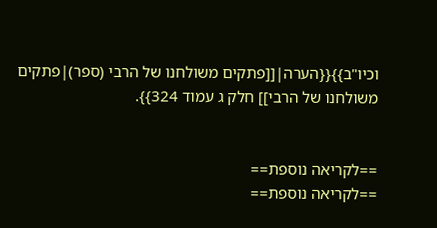וכיו"ב}}{{הערה|[[פתקים משולחנו של הרבי (ספר)|פתקים משולחנו של הרבי]] חלק ג עמוד 324}}.


==לקריאה נוספת==
==לקריאה נוספת==